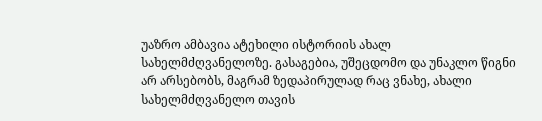უაზრო ამბავია ატეხილი ისტორიის ახალ სახელმძღვანელოზე. გასაგებია, უშეცდომო და უნაკლო წიგნი არ არსებობს, მაგრამ ზედაპირულად რაც ვნახე, ახალი სახელმძღვანელო თავის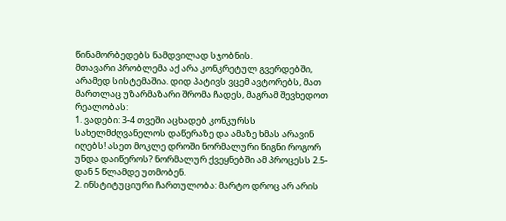წინამორბედებს ნამდვილად სჯობნის.
მთავარი პრობლემა აქ არა კონკრეტულ გვერდებში, არამედ სისტემაშია. დიდ პატივს ვცემ ავტორებს, მათ მართლაც უზარმაზარი შრომა ჩადეს, მაგრამ შევხედოთ რეალობას:
1. ვადები: 3-4 თვეში აცხადებ კონკურსს სახელმძღვანელოს დაწერაზე და ამაზე ხმას არავინ იღებს! ასეთ მოკლე დროში ნორმალური წიგნი როგორ უნდა დაიწეროს? ნორმალურ ქვეყნებში ამ პროცესს 2.5-დან 5 წლამდე უთმობენ.
2. ინსტიტუციური ჩართულობა: მარტო დროც არ არის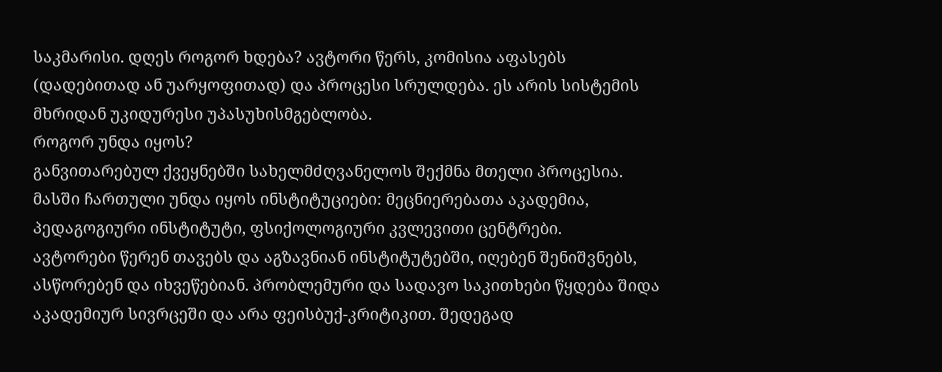საკმარისი. დღეს როგორ ხდება? ავტორი წერს, კომისია აფასებს (დადებითად ან უარყოფითად) და პროცესი სრულდება. ეს არის სისტემის მხრიდან უკიდურესი უპასუხისმგებლობა.
როგორ უნდა იყოს?
განვითარებულ ქვეყნებში სახელმძღვანელოს შექმნა მთელი პროცესია. მასში ჩართული უნდა იყოს ინსტიტუციები: მეცნიერებათა აკადემია, პედაგოგიური ინსტიტუტი, ფსიქოლოგიური კვლევითი ცენტრები.
ავტორები წერენ თავებს და აგზავნიან ინსტიტუტებში, იღებენ შენიშვნებს, ასწორებენ და იხვეწებიან. პრობლემური და სადავო საკითხები წყდება შიდა აკადემიურ სივრცეში და არა ფეისბუქ-კრიტიკით. შედეგად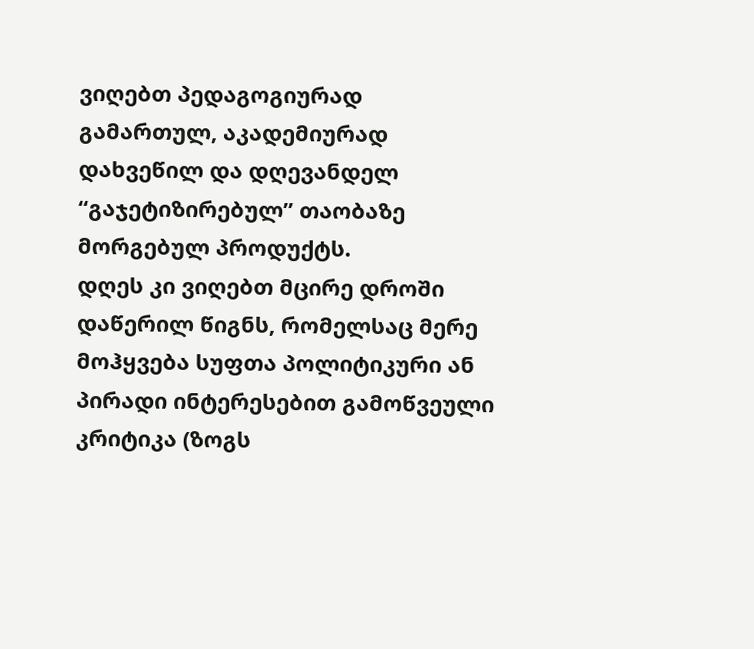ვიღებთ პედაგოგიურად გამართულ, აკადემიურად დახვეწილ და დღევანდელ “გაჯეტიზირებულ” თაობაზე მორგებულ პროდუქტს.
დღეს კი ვიღებთ მცირე დროში დაწერილ წიგნს, რომელსაც მერე მოჰყვება სუფთა პოლიტიკური ან პირადი ინტერესებით გამოწვეული კრიტიკა (ზოგს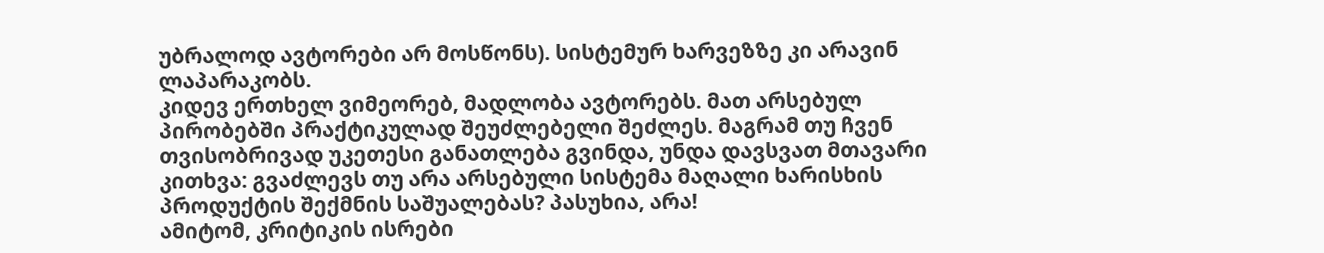უბრალოდ ავტორები არ მოსწონს). სისტემურ ხარვეზზე კი არავინ ლაპარაკობს.
კიდევ ერთხელ ვიმეორებ, მადლობა ავტორებს. მათ არსებულ პირობებში პრაქტიკულად შეუძლებელი შეძლეს. მაგრამ თუ ჩვენ თვისობრივად უკეთესი განათლება გვინდა, უნდა დავსვათ მთავარი კითხვა: გვაძლევს თუ არა არსებული სისტემა მაღალი ხარისხის პროდუქტის შექმნის საშუალებას? პასუხია, არა!
ამიტომ, კრიტიკის ისრები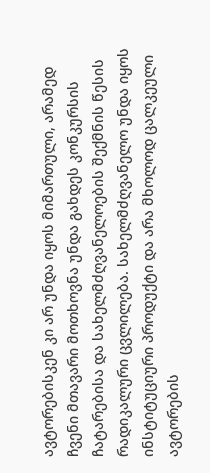ავტორებისკენ კი არ უნდა იყოს მიმართული, არამედ ჩვენი მთავარი მოთხოვნა უნდა გახდეს კონკურსის ჩატარებისა და სახელმძღვანელოების შექმნის წესის რადიკალური ცვლილება. სახელმძღვანელო უნდა იყოს ინსტიტუციური პროდუქტი და არა მხოლოდ ცალკეული ავტორების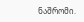ნაშრომი.